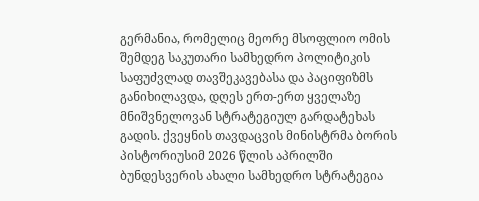გერმანია, რომელიც მეორე მსოფლიო ომის შემდეგ საკუთარი სამხედრო პოლიტიკის საფუძვლად თავშეკავებასა და პაციფიზმს განიხილავდა, დღეს ერთ-ერთ ყველაზე მნიშვნელოვან სტრატეგიულ გარდატეხას გადის. ქვეყნის თავდაცვის მინისტრმა ბორის პისტორიუსიმ 2026 წლის აპრილში ბუნდესვერის ახალი სამხედრო სტრატეგია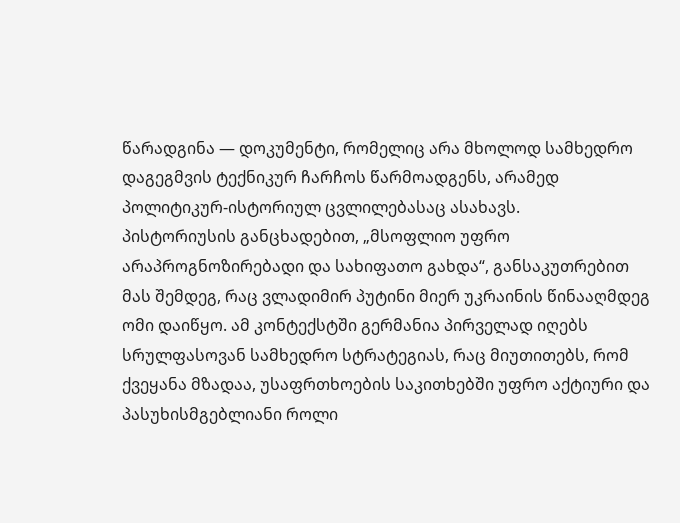წარადგინა — დოკუმენტი, რომელიც არა მხოლოდ სამხედრო დაგეგმვის ტექნიკურ ჩარჩოს წარმოადგენს, არამედ პოლიტიკურ-ისტორიულ ცვლილებასაც ასახავს.
პისტორიუსის განცხადებით, „მსოფლიო უფრო არაპროგნოზირებადი და სახიფათო გახდა“, განსაკუთრებით მას შემდეგ, რაც ვლადიმირ პუტინი მიერ უკრაინის წინააღმდეგ ომი დაიწყო. ამ კონტექსტში გერმანია პირველად იღებს სრულფასოვან სამხედრო სტრატეგიას, რაც მიუთითებს, რომ ქვეყანა მზადაა, უსაფრთხოების საკითხებში უფრო აქტიური და პასუხისმგებლიანი როლი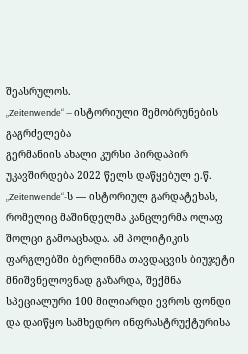შეასრულოს.
„Zeitenwende“ — ისტორიული შემობრუნების გაგრძელება
გერმანიის ახალი კურსი პირდაპირ უკავშირდება 2022 წელს დაწყებულ ე.წ. „Zeitenwende“-ს — ისტორიულ გარდატეხას, რომელიც მაშინდელმა კანცლერმა ოლაფ შოლცი გამოაცხადა. ამ პოლიტიკის ფარგლებში ბერლინმა თავდაცვის ბიუჯეტი მნიშვნელოვნად გაზარდა, შექმნა სპეციალური 100 მილიარდი ევროს ფონდი და დაიწყო სამხედრო ინფრასტრუქტურისა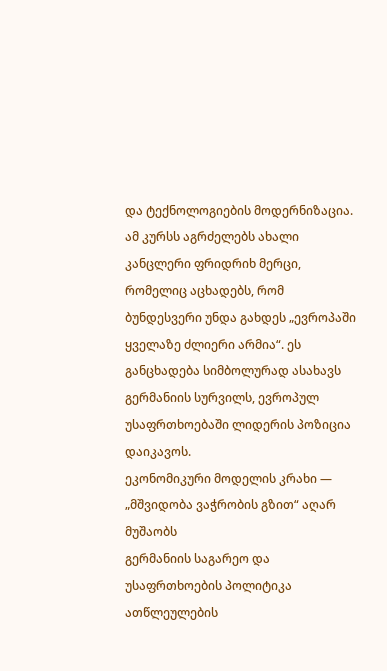და ტექნოლოგიების მოდერნიზაცია.
ამ კურსს აგრძელებს ახალი კანცლერი ფრიდრიხ მერცი, რომელიც აცხადებს, რომ ბუნდესვერი უნდა გახდეს „ევროპაში ყველაზე ძლიერი არმია“. ეს განცხადება სიმბოლურად ასახავს გერმანიის სურვილს, ევროპულ უსაფრთხოებაში ლიდერის პოზიცია დაიკავოს.
ეკონომიკური მოდელის კრახი — „მშვიდობა ვაჭრობის გზით“ აღარ მუშაობს
გერმანიის საგარეო და უსაფრთხოების პოლიტიკა ათწლეულების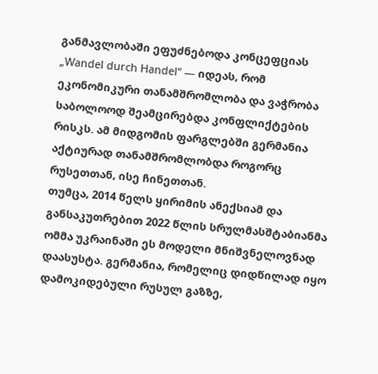განმავლობაში ეფუძნებოდა კონცეფციას „Wandel durch Handel“ — იდეას, რომ ეკონომიკური თანამშრომლობა და ვაჭრობა საბოლოოდ შეამცირებდა კონფლიქტების რისკს. ამ მიდგომის ფარგლებში გერმანია აქტიურად თანამშრომლობდა როგორც რუსეთთან, ისე ჩინეთთან.
თუმცა, 2014 წელს ყირიმის ანექსიამ და განსაკუთრებით 2022 წლის სრულმასშტაბიანმა ომმა უკრაინაში ეს მოდელი მნიშვნელოვნად დაასუსტა. გერმანია, რომელიც დიდწილად იყო დამოკიდებული რუსულ გაზზე,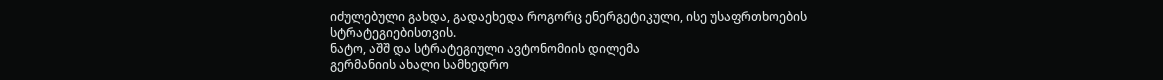იძულებული გახდა, გადაეხედა როგორც ენერგეტიკული, ისე უსაფრთხოების სტრატეგიებისთვის.
ნატო, აშშ და სტრატეგიული ავტონომიის დილემა
გერმანიის ახალი სამხედრო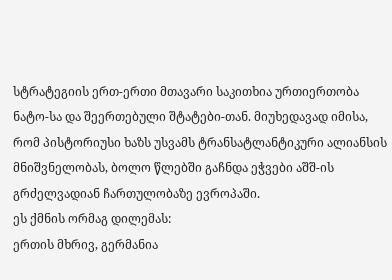სტრატეგიის ერთ-ერთი მთავარი საკითხია ურთიერთობა ნატო-სა და შეერთებული შტატები-თან. მიუხედავად იმისა, რომ პისტორიუსი ხაზს უსვამს ტრანსატლანტიკური ალიანსის მნიშვნელობას, ბოლო წლებში გაჩნდა ეჭვები აშშ-ის გრძელვადიან ჩართულობაზე ევროპაში.
ეს ქმნის ორმაგ დილემას:
ერთის მხრივ, გერმანია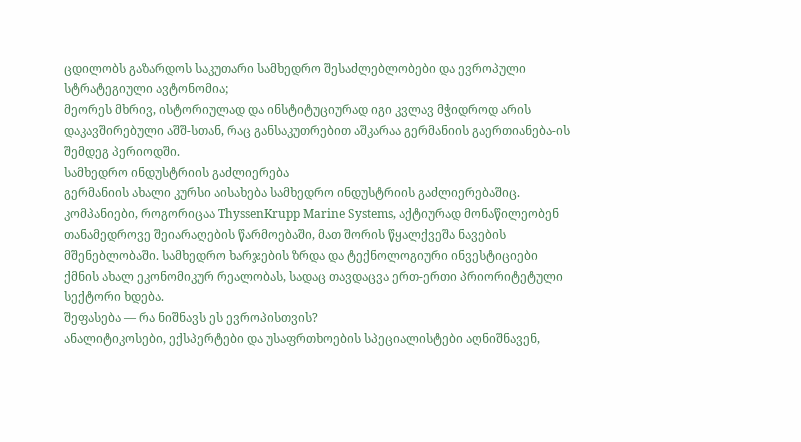ცდილობს გაზარდოს საკუთარი სამხედრო შესაძლებლობები და ევროპული სტრატეგიული ავტონომია;
მეორეს მხრივ, ისტორიულად და ინსტიტუციურად იგი კვლავ მჭიდროდ არის დაკავშირებული აშშ-სთან, რაც განსაკუთრებით აშკარაა გერმანიის გაერთიანება-ის შემდეგ პერიოდში.
სამხედრო ინდუსტრიის გაძლიერება
გერმანიის ახალი კურსი აისახება სამხედრო ინდუსტრიის გაძლიერებაშიც. კომპანიები, როგორიცაა ThyssenKrupp Marine Systems, აქტიურად მონაწილეობენ თანამედროვე შეიარაღების წარმოებაში, მათ შორის წყალქვეშა ნავების მშენებლობაში. სამხედრო ხარჯების ზრდა და ტექნოლოგიური ინვესტიციები ქმნის ახალ ეკონომიკურ რეალობას, სადაც თავდაცვა ერთ-ერთი პრიორიტეტული სექტორი ხდება.
შეფასება — რა ნიშნავს ეს ევროპისთვის?
ანალიტიკოსები, ექსპერტები და უსაფრთხოების სპეციალისტები აღნიშნავენ,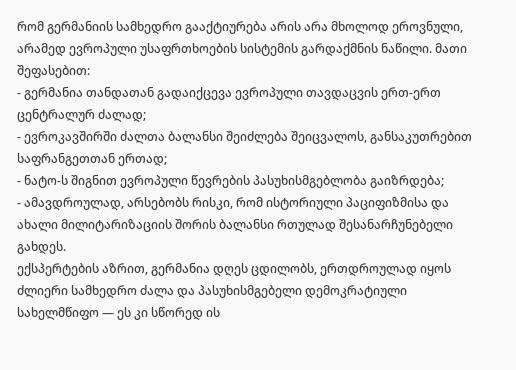რომ გერმანიის სამხედრო გააქტიურება არის არა მხოლოდ ეროვნული, არამედ ევროპული უსაფრთხოების სისტემის გარდაქმნის ნაწილი. მათი შეფასებით:
- გერმანია თანდათან გადაიქცევა ევროპული თავდაცვის ერთ-ერთ ცენტრალურ ძალად;
- ევროკავშირში ძალთა ბალანსი შეიძლება შეიცვალოს, განსაკუთრებით საფრანგეთთან ერთად;
- ნატო-ს შიგნით ევროპული წევრების პასუხისმგებლობა გაიზრდება;
- ამავდროულად, არსებობს რისკი, რომ ისტორიული პაციფიზმისა და ახალი მილიტარიზაციის შორის ბალანსი რთულად შესანარჩუნებელი გახდეს.
ექსპერტების აზრით, გერმანია დღეს ცდილობს, ერთდროულად იყოს ძლიერი სამხედრო ძალა და პასუხისმგებელი დემოკრატიული სახელმწიფო — ეს კი სწორედ ის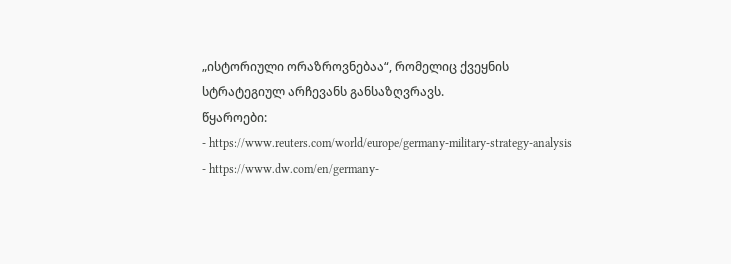„ისტორიული ორაზროვნებაა“, რომელიც ქვეყნის სტრატეგიულ არჩევანს განსაზღვრავს.
წყაროები:
- https://www.reuters.com/world/europe/germany-military-strategy-analysis
- https://www.dw.com/en/germany-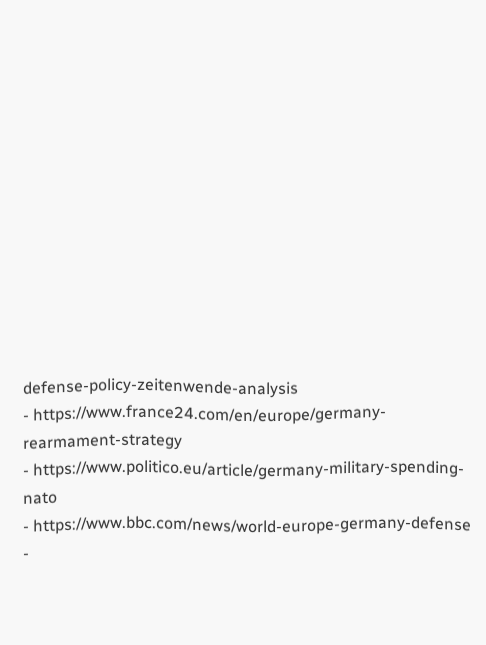defense-policy-zeitenwende-analysis
- https://www.france24.com/en/europe/germany-rearmament-strategy
- https://www.politico.eu/article/germany-military-spending-nato
- https://www.bbc.com/news/world-europe-germany-defense
-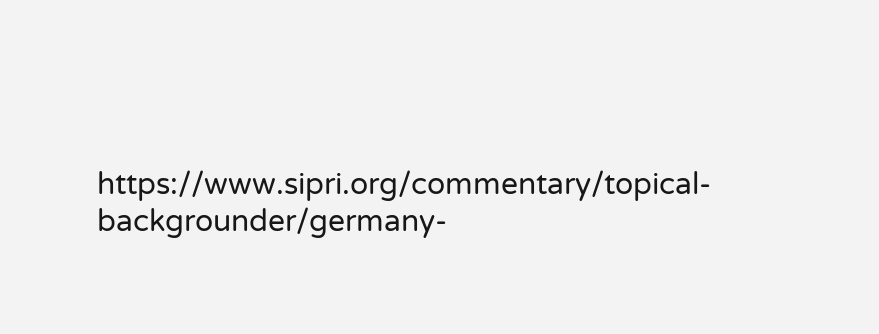https://www.sipri.org/commentary/topical-backgrounder/germany-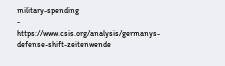military-spending
- https://www.csis.org/analysis/germanys-defense-shift-zeitenwende